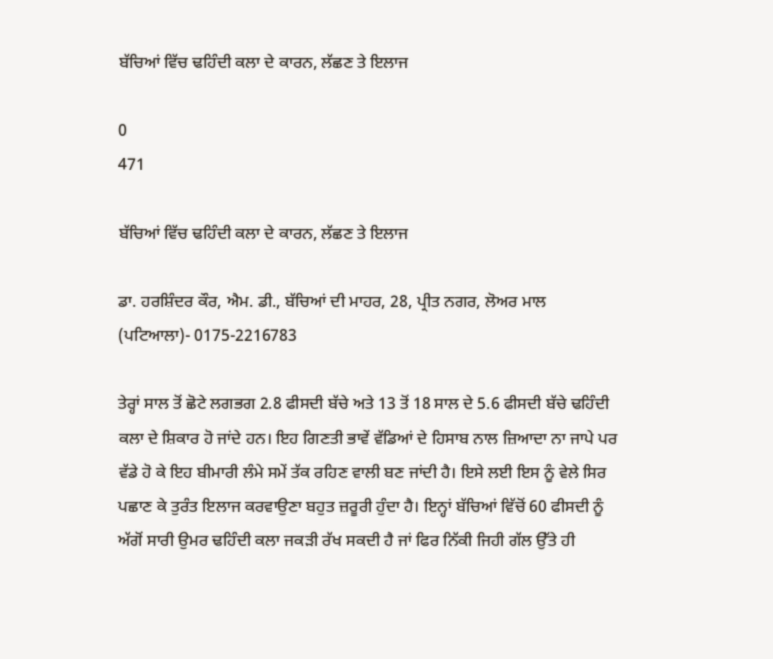ਬੱਚਿਆਂ ਵਿੱਚ ਢਹਿੰਦੀ ਕਲਾ ਦੇ ਕਾਰਨ, ਲੱਛਣ ਤੇ ਇਲਾਜ

0
471

ਬੱਚਿਆਂ ਵਿੱਚ ਢਹਿੰਦੀ ਕਲਾ ਦੇ ਕਾਰਨ, ਲੱਛਣ ਤੇ ਇਲਾਜ

ਡਾ. ਹਰਸ਼ਿੰਦਰ ਕੌਰ, ਐਮ. ਡੀ., ਬੱਚਿਆਂ ਦੀ ਮਾਹਰ, 28, ਪ੍ਰੀਤ ਨਗਰ, ਲੋਅਰ ਮਾਲ (ਪਟਿਆਲਾ)- 0175-2216783

ਤੇਰ੍ਹਾਂ ਸਾਲ ਤੋਂ ਛੋਟੇ ਲਗਭਗ 2.8 ਫੀਸਦੀ ਬੱਚੇ ਅਤੇ 13 ਤੋਂ 18 ਸਾਲ ਦੇ 5.6 ਫੀਸਦੀ ਬੱਚੇ ਢਹਿੰਦੀ ਕਲਾ ਦੇ ਸ਼ਿਕਾਰ ਹੋ ਜਾਂਦੇ ਹਨ। ਇਹ ਗਿਣਤੀ ਭਾਵੇਂ ਵੱਡਿਆਂ ਦੇ ਹਿਸਾਬ ਨਾਲ ਜ਼ਿਆਦਾ ਨਾ ਜਾਪੇ ਪਰ ਵੱਡੇ ਹੋ ਕੇ ਇਹ ਬੀਮਾਰੀ ਲੰਮੇ ਸਮੇਂ ਤੱਕ ਰਹਿਣ ਵਾਲੀ ਬਣ ਜਾਂਦੀ ਹੈ। ਇਸੇ ਲਈ ਇਸ ਨੂੰ ਵੇਲੇ ਸਿਰ ਪਛਾਣ ਕੇ ਤੁਰੰਤ ਇਲਾਜ ਕਰਵਾਉਣਾ ਬਹੁਤ ਜ਼ਰੂਰੀ ਹੁੰਦਾ ਹੈ। ਇਨ੍ਹਾਂ ਬੱਚਿਆਂ ਵਿੱਚੋਂ 60 ਫੀਸਦੀ ਨੂੰ ਅੱਗੋਂ ਸਾਰੀ ਉਮਰ ਢਹਿੰਦੀ ਕਲਾ ਜਕੜੀ ਰੱਖ ਸਕਦੀ ਹੈ ਜਾਂ ਫਿਰ ਨਿੱਕੀ ਜਿਹੀ ਗੱਲ ਉੱਤੇ ਹੀ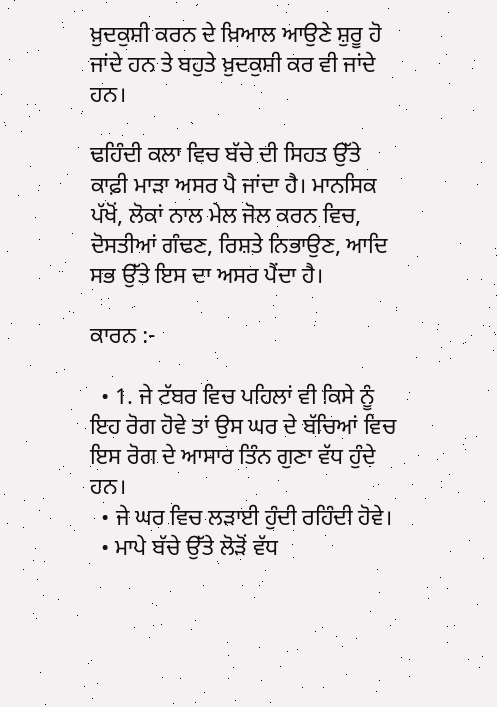ਖ਼ੁਦਕੁਸ਼ੀ ਕਰਨ ਦੇ ਖ਼ਿਆਲ ਆਉਣੇ ਸ਼ੁਰੂ ਹੋ ਜਾਂਦੇ ਹਨ ਤੇ ਬਹੁਤੇ ਖ਼ੁਦਕੁਸ਼ੀ ਕਰ ਵੀ ਜਾਂਦੇ ਹਨ।

ਢਹਿੰਦੀ ਕਲਾ ਵਿਚ ਬੱਚੇ ਦੀ ਸਿਹਤ ਉੱਤੇ ਕਾਫ਼ੀ ਮਾੜਾ ਅਸਰ ਪੈ ਜਾਂਦਾ ਹੈ। ਮਾਨਸਿਕ ਪੱਖੋਂ, ਲੋਕਾਂ ਨਾਲ ਮੇਲ ਜੋਲ ਕਰਨ ਵਿਚ, ਦੋਸਤੀਆਂ ਗੰਢਣ, ਰਿਸ਼ਤੇ ਨਿਭਾਉਣ, ਆਦਿ ਸਭ ਉੱਤੇ ਇਸ ਦਾ ਅਸਰ ਪੈਂਦਾ ਹੈ।

ਕਾਰਨ :-

  • 1. ਜੇ ਟੱਬਰ ਵਿਚ ਪਹਿਲਾਂ ਵੀ ਕਿਸੇ ਨੂੰ ਇਹ ਰੋਗ ਹੋਵੇ ਤਾਂ ਉਸ ਘਰ ਦੇ ਬੱਚਿਆਂ ਵਿਚ ਇਸ ਰੋਗ ਦੇ ਆਸਾਰ ਤਿੰਨ ਗੁਣਾ ਵੱਧ ਹੁੰਦੇ ਹਨ।
  • ਜੇ ਘਰ ਵਿਚ ਲੜਾਈ ਹੁੰਦੀ ਰਹਿੰਦੀ ਹੋਵੇ।
  • ਮਾਪੇ ਬੱਚੇ ਉੱਤੇ ਲੋੜੋਂ ਵੱਧ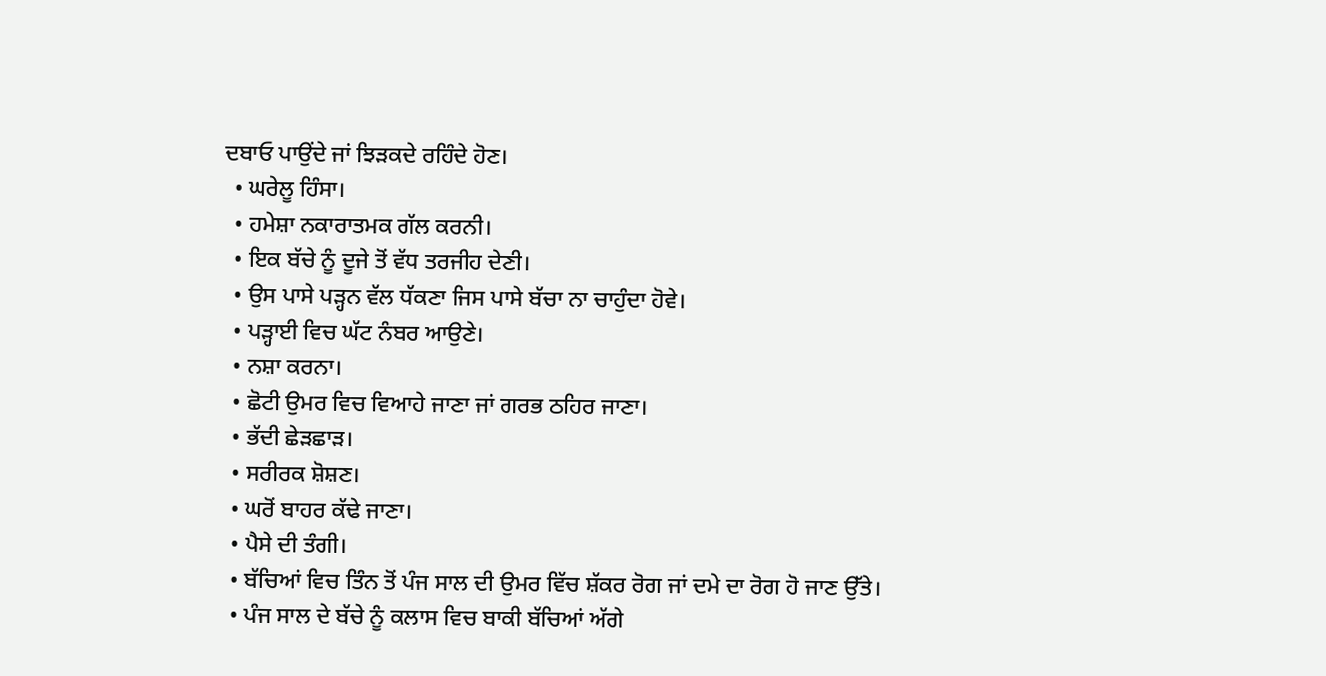ਦਬਾਓ ਪਾਉਂਦੇ ਜਾਂ ਝਿੜਕਦੇ ਰਹਿੰਦੇ ਹੋਣ।
  • ਘਰੇਲੂ ਹਿੰਸਾ।
  • ਹਮੇਸ਼ਾ ਨਕਾਰਾਤਮਕ ਗੱਲ ਕਰਨੀ।
  • ਇਕ ਬੱਚੇ ਨੂੰ ਦੂਜੇ ਤੋਂ ਵੱਧ ਤਰਜੀਹ ਦੇਣੀ।
  • ਉਸ ਪਾਸੇ ਪੜ੍ਹਨ ਵੱਲ ਧੱਕਣਾ ਜਿਸ ਪਾਸੇ ਬੱਚਾ ਨਾ ਚਾਹੁੰਦਾ ਹੋਵੇ।
  • ਪੜ੍ਹਾਈ ਵਿਚ ਘੱਟ ਨੰਬਰ ਆਉਣੇ।
  • ਨਸ਼ਾ ਕਰਨਾ।
  • ਛੋਟੀ ਉਮਰ ਵਿਚ ਵਿਆਹੇ ਜਾਣਾ ਜਾਂ ਗਰਭ ਠਹਿਰ ਜਾਣਾ।
  • ਭੱਦੀ ਛੇੜਛਾੜ।
  • ਸਰੀਰਕ ਸ਼ੋਸ਼ਣ।
  • ਘਰੋਂ ਬਾਹਰ ਕੱਢੇ ਜਾਣਾ।
  • ਪੈਸੇ ਦੀ ਤੰਗੀ।
  • ਬੱਚਿਆਂ ਵਿਚ ਤਿੰਨ ਤੋਂ ਪੰਜ ਸਾਲ ਦੀ ਉਮਰ ਵਿੱਚ ਸ਼ੱਕਰ ਰੋਗ ਜਾਂ ਦਮੇ ਦਾ ਰੋਗ ਹੋ ਜਾਣ ਉੱਤੇ।
  • ਪੰਜ ਸਾਲ ਦੇ ਬੱਚੇ ਨੂੰ ਕਲਾਸ ਵਿਚ ਬਾਕੀ ਬੱਚਿਆਂ ਅੱਗੇ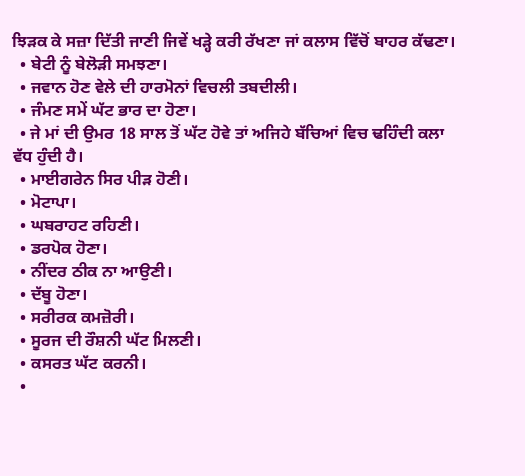ਝਿੜਕ ਕੇ ਸਜ਼ਾ ਦਿੱਤੀ ਜਾਣੀ ਜਿਵੇਂ ਖੜ੍ਹੇ ਕਰੀ ਰੱਖਣਾ ਜਾਂ ਕਲਾਸ ਵਿੱਚੋਂ ਬਾਹਰ ਕੱਢਣਾ।
  • ਬੇਟੀ ਨੂੰ ਬੇਲੋੜੀ ਸਮਝਣਾ।
  • ਜਵਾਨ ਹੋਣ ਵੇਲੇ ਦੀ ਹਾਰਮੋਨਾਂ ਵਿਚਲੀ ਤਬਦੀਲੀ।
  • ਜੰਮਣ ਸਮੇਂ ਘੱਟ ਭਾਰ ਦਾ ਹੋਣਾ।
  • ਜੇ ਮਾਂ ਦੀ ਉਮਰ 18 ਸਾਲ ਤੋਂ ਘੱਟ ਹੋਵੇ ਤਾਂ ਅਜਿਹੇ ਬੱਚਿਆਂ ਵਿਚ ਢਹਿੰਦੀ ਕਲਾ ਵੱਧ ਹੁੰਦੀ ਹੈ।
  • ਮਾਈਗਰੇਨ ਸਿਰ ਪੀੜ ਹੋਣੀ।
  • ਮੋਟਾਪਾ।
  • ਘਬਰਾਹਟ ਰਹਿਣੀ।
  • ਡਰਪੋਕ ਹੋਣਾ।
  • ਨੀਂਦਰ ਠੀਕ ਨਾ ਆਉਣੀ।
  • ਦੱਬੂ ਹੋਣਾ।
  • ਸਰੀਰਕ ਕਮਜ਼ੋਰੀ।
  • ਸੂਰਜ ਦੀ ਰੌਸ਼ਨੀ ਘੱਟ ਮਿਲਣੀ।
  • ਕਸਰਤ ਘੱਟ ਕਰਨੀ।
  •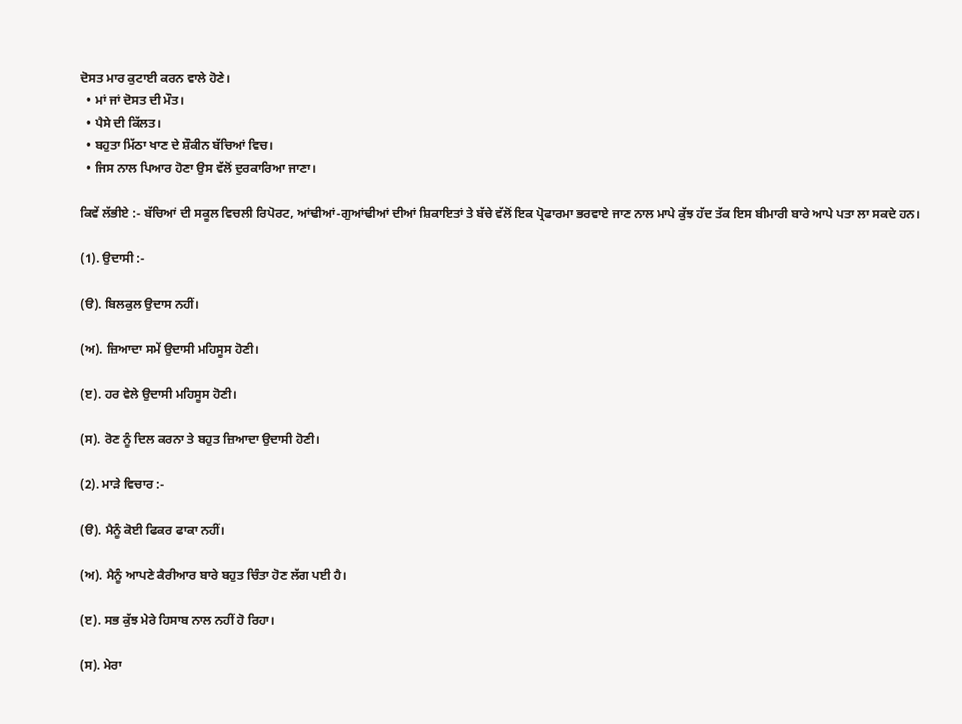ਦੋਸਤ ਮਾਰ ਕੁਟਾਈ ਕਰਨ ਵਾਲੇ ਹੋਣੇ।
  • ਮਾਂ ਜਾਂ ਦੋਸਤ ਦੀ ਮੌਤ।
  • ਪੈਸੇ ਦੀ ਕਿੱਲਤ।
  • ਬਹੁਤਾ ਮਿੱਠਾ ਖਾਣ ਦੇ ਸ਼ੌਕੀਨ ਬੱਚਿਆਂ ਵਿਚ।
  • ਜਿਸ ਨਾਲ ਪਿਆਰ ਹੋਣਾ ਉਸ ਵੱਲੋਂ ਦੁਰਕਾਰਿਆ ਜਾਣਾ।

ਕਿਵੇਂ ਲੱਭੀਏ :- ਬੱਚਿਆਂ ਦੀ ਸਕੂਲ ਵਿਚਲੀ ਰਿਪੋਰਟ, ਆਂਢੀਆਂ-ਗੁਆਂਢੀਆਂ ਦੀਆਂ ਸ਼ਿਕਾਇਤਾਂ ਤੇ ਬੱਚੇ ਵੱਲੋਂ ਇਕ ਪ੍ਰੋਫਾਰਮਾ ਭਰਵਾਏ ਜਾਣ ਨਾਲ ਮਾਪੇ ਕੁੱਝ ਹੱਦ ਤੱਕ ਇਸ ਬੀਮਾਰੀ ਬਾਰੇ ਆਪੇ ਪਤਾ ਲਾ ਸਕਦੇ ਹਨ।

(1). ਉਦਾਸੀ :-

(ੳ). ਬਿਲਕੁਲ ਉਦਾਸ ਨਹੀਂ।

(ਅ). ਜ਼ਿਆਦਾ ਸਮੇਂ ਉਦਾਸੀ ਮਹਿਸੂਸ ਹੋਣੀ।

(ੲ). ਹਰ ਵੇਲੇ ਉਦਾਸੀ ਮਹਿਸੂਸ ਹੋਣੀ।

(ਸ). ਰੋਣ ਨੂੰ ਦਿਲ ਕਰਨਾ ਤੇ ਬਹੁਤ ਜ਼ਿਆਦਾ ਉਦਾਸੀ ਹੋਣੀ।

(2). ਮਾੜੇ ਵਿਚਾਰ :-

(ੳ). ਮੈਨੂੰ ਕੋਈ ਫਿਕਰ ਫਾਕਾ ਨਹੀਂ।

(ਅ). ਮੈਨੂੰ ਆਪਣੇ ਕੈਰੀਆਰ ਬਾਰੇ ਬਹੁਤ ਚਿੰਤਾ ਹੋਣ ਲੱਗ ਪਈ ਹੈ।

(ੲ). ਸਭ ਕੁੱਝ ਮੇਰੇ ਹਿਸਾਬ ਨਾਲ ਨਹੀਂ ਹੋ ਰਿਹਾ।

(ਸ). ਮੇਰਾ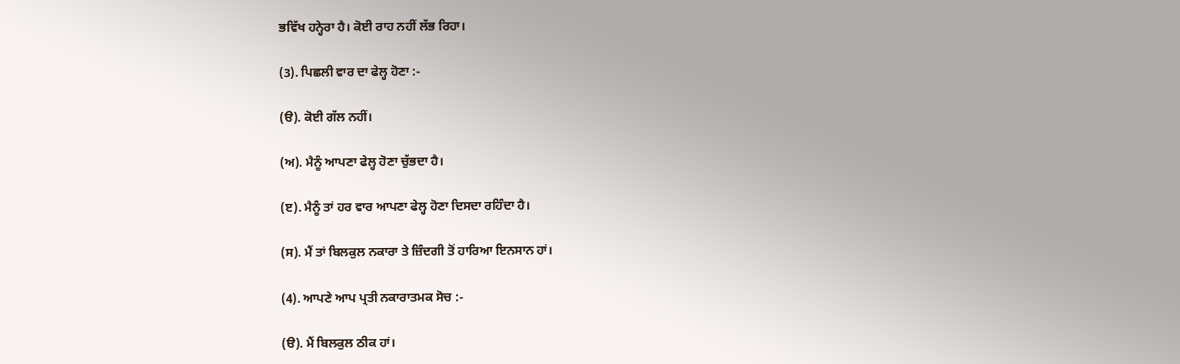ਭਵਿੱਖ ਹਨ੍ਹੇਰਾ ਹੈ। ਕੋਈ ਰਾਹ ਨਹੀਂ ਲੱਭ ਰਿਹਾ।

(3). ਪਿਛਲੀ ਵਾਰ ਦਾ ਫੇਲ੍ਹ ਹੋਣਾ :-

(ੳ). ਕੋਈ ਗੱਲ ਨਹੀਂ।

(ਅ). ਮੈਨੂੰ ਆਪਣਾ ਫੇਲ੍ਹ ਹੋਣਾ ਚੁੱਭਦਾ ਹੈ।

(ੲ). ਮੈਨੂੰ ਤਾਂ ਹਰ ਵਾਰ ਆਪਣਾ ਫੇਲ੍ਹ ਹੋਣਾ ਦਿਸਦਾ ਰਹਿੰਦਾ ਹੈ।

(ਸ). ਮੈਂ ਤਾਂ ਬਿਲਕੁਲ ਨਕਾਰਾ ਤੇ ਜ਼ਿੰਦਗੀ ਤੋਂ ਹਾਰਿਆ ਇਨਸਾਨ ਹਾਂ।

(4). ਆਪਣੇ ਆਪ ਪ੍ਰਤੀ ਨਕਾਰਾਤਮਕ ਸੋਚ :-

(ੳ). ਮੈਂ ਬਿਲਕੁਲ ਠੀਕ ਹਾਂ।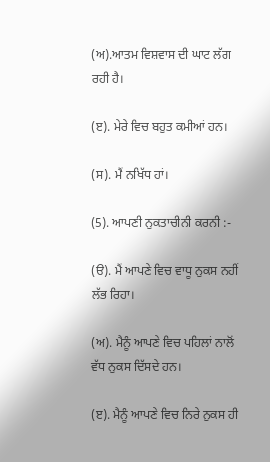(ਅ).ਆਤਮ ਵਿਸ਼ਵਾਸ ਦੀ ਘਾਟ ਲੱਗ ਰਹੀ ਹੈ।

(ੲ). ਮੇਰੇ ਵਿਚ ਬਹੁਤ ਕਮੀਆਂ ਹਨ।

(ਸ). ਮੈਂ ਨਖਿੱਧ ਹਾਂ।

(5). ਆਪਣੀ ਨੁਕਤਾਚੀਨੀ ਕਰਨੀ :-

(ੳ). ਮੈਂ ਆਪਣੇ ਵਿਚ ਵਾਧੂ ਨੁਕਸ ਨਹੀਂ ਲੱਭ ਰਿਹਾ।

(ਅ). ਮੈਨੂੰ ਆਪਣੇ ਵਿਚ ਪਹਿਲਾਂ ਨਾਲੋਂ ਵੱਧ ਨੁਕਸ ਦਿੱਸਦੇ ਹਨ।

(ੲ). ਮੈਨੂੰ ਆਪਣੇ ਵਿਚ ਨਿਰੇ ਨੁਕਸ ਹੀ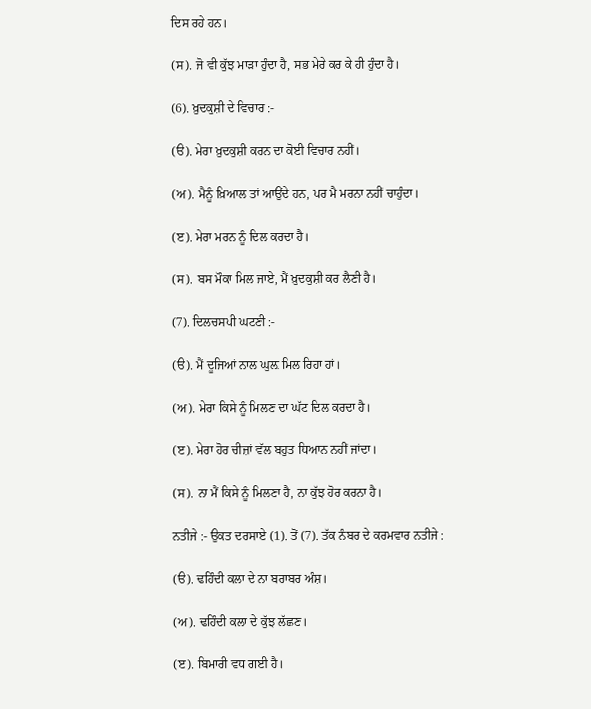ਦਿਸ ਰਹੇ ਹਨ।

(ਸ). ਜੋ ਵੀ ਕੁੱਝ ਮਾੜਾ ਹੁੰਦਾ ਹੈ, ਸਭ ਮੇਰੇ ਕਰ ਕੇ ਹੀ ਹੁੰਦਾ ਹੈ।

(6). ਖ਼ੁਦਕੁਸ਼ੀ ਦੇ ਵਿਚਾਰ :-

(ੳ). ਮੇਰਾ ਖ਼ੁਦਕੁਸ਼ੀ ਕਰਨ ਦਾ ਕੋਈ ਵਿਚਾਰ ਨਹੀਂ।

(ਅ). ਮੈਨੂੰ ਖ਼ਿਆਲ ਤਾਂ ਆਉਂਦੇ ਹਨ, ਪਰ ਮੈ ਮਰਨਾ ਨਹੀਂ ਚਾਹੁੰਦਾ।

(ੲ). ਮੇਰਾ ਮਰਨ ਨੂੰ ਦਿਲ ਕਰਦਾ ਹੈ।

(ਸ). ਬਸ ਮੌਕਾ ਮਿਲ ਜਾਏ, ਮੈਂ ਖ਼ੁਦਕੁਸ਼ੀ ਕਰ ਲੈਣੀ ਹੈ।

(7). ਦਿਲਚਸਪੀ ਘਟਣੀ :-

(ੳ). ਮੈਂ ਦੂਜਿਆਂ ਨਾਲ ਘੁਲ਼ ਮਿਲ ਰਿਹਾ ਹਾਂ।

(ਅ). ਮੇਰਾ ਕਿਸੇ ਨੂੰ ਮਿਲਣ ਦਾ ਘੱਟ ਦਿਲ ਕਰਦਾ ਹੈ।

(ੲ). ਮੇਰਾ ਹੋਰ ਚੀਜ਼ਾਂ ਵੱਲ ਬਹੁਤ ਧਿਆਨ ਨਹੀਂ ਜਾਂਦਾ।

(ਸ). ਨਾ ਮੈਂ ਕਿਸੇ ਨੂੰ ਮਿਲਣਾ ਹੈ, ਨਾ ਕੁੱਝ ਹੋਰ ਕਰਨਾ ਹੈ।

ਨਤੀਜੇ :- ਉਕਤ ਦਰਸਾਏ (1). ਤੋਂ (7). ਤੱਕ ਨੰਬਰ ਦੇ ਕਰਮਵਾਰ ਨਤੀਜੇ :

(ੳ). ਢਹਿੰਦੀ ਕਲਾ ਦੇ ਨਾ ਬਰਾਬਰ ਅੰਸ਼।

(ਅ). ਢਹਿੰਦੀ ਕਲਾ ਦੇ ਕੁੱਝ ਲੱਛਣ।

(ੲ). ਬਿਮਾਰੀ ਵਧ ਗਈ ਹੈ।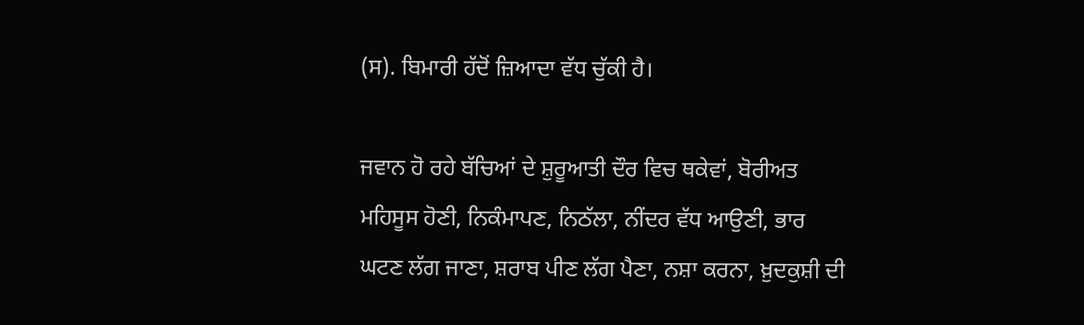(ਸ). ਬਿਮਾਰੀ ਹੱਦੋਂ ਜ਼ਿਆਦਾ ਵੱਧ ਚੁੱਕੀ ਹੈ।

ਜਵਾਨ ਹੋ ਰਹੇ ਬੱਚਿਆਂ ਦੇ ਸ਼ੁਰੂਆਤੀ ਦੌਰ ਵਿਚ ਥਕੇਵਾਂ, ਬੋਰੀਅਤ ਮਹਿਸੂਸ ਹੋਣੀ, ਨਿਕੰਮਾਪਣ, ਨਿਠੱਲਾ, ਨੀਂਦਰ ਵੱਧ ਆਉਣੀ, ਭਾਰ ਘਟਣ ਲੱਗ ਜਾਣਾ, ਸ਼ਰਾਬ ਪੀਣ ਲੱਗ ਪੈਣਾ, ਨਸ਼ਾ ਕਰਨਾ, ਖ਼ੁਦਕੁਸ਼ੀ ਦੀ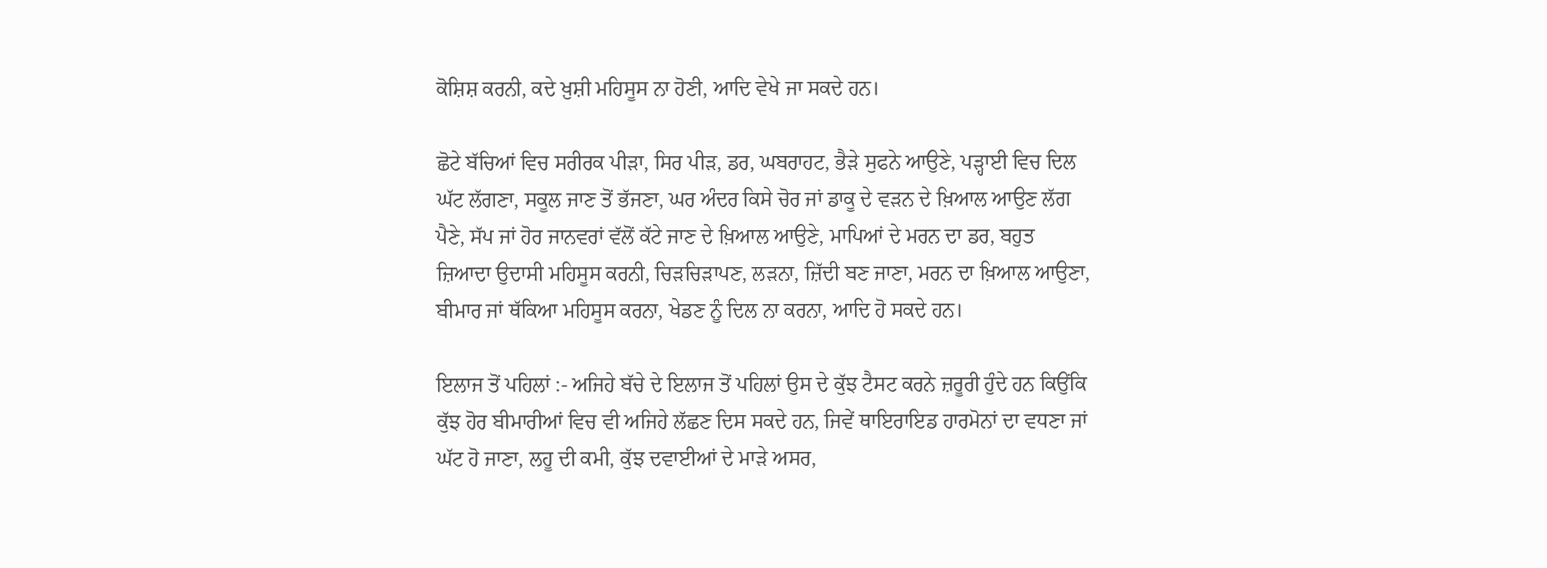ਕੋਸ਼ਿਸ਼ ਕਰਨੀ, ਕਦੇ ਖ਼ੁਸ਼ੀ ਮਹਿਸੂਸ ਨਾ ਹੋਣੀ, ਆਦਿ ਵੇਖੇ ਜਾ ਸਕਦੇ ਹਨ।

ਛੋਟੇ ਬੱਚਿਆਂ ਵਿਚ ਸਰੀਰਕ ਪੀੜਾ, ਸਿਰ ਪੀੜ, ਡਰ, ਘਬਰਾਹਟ, ਭੈੜੇ ਸੁਫਨੇ ਆਉਣੇ, ਪੜ੍ਹਾਈ ਵਿਚ ਦਿਲ ਘੱਟ ਲੱਗਣਾ, ਸਕੂਲ ਜਾਣ ਤੋਂ ਭੱਜਣਾ, ਘਰ ਅੰਦਰ ਕਿਸੇ ਚੋਰ ਜਾਂ ਡਾਕੂ ਦੇ ਵੜਨ ਦੇ ਖ਼ਿਆਲ ਆਉਣ ਲੱਗ ਪੈਣੇ, ਸੱਪ ਜਾਂ ਹੋਰ ਜਾਨਵਰਾਂ ਵੱਲੋਂ ਕੱਟੇ ਜਾਣ ਦੇ ਖ਼ਿਆਲ ਆਉਣੇ, ਮਾਪਿਆਂ ਦੇ ਮਰਨ ਦਾ ਡਰ, ਬਹੁਤ ਜ਼ਿਆਦਾ ਉਦਾਸੀ ਮਹਿਸੂਸ ਕਰਨੀ, ਚਿੜਚਿੜਾਪਣ, ਲੜਨਾ, ਜ਼ਿੱਦੀ ਬਣ ਜਾਣਾ, ਮਰਨ ਦਾ ਖ਼ਿਆਲ ਆਉਣਾ, ਬੀਮਾਰ ਜਾਂ ਥੱਕਿਆ ਮਹਿਸੂਸ ਕਰਨਾ, ਖੇਡਣ ਨੂੰ ਦਿਲ ਨਾ ਕਰਨਾ, ਆਦਿ ਹੋ ਸਕਦੇ ਹਨ।

ਇਲਾਜ ਤੋਂ ਪਹਿਲਾਂ :- ਅਜਿਹੇ ਬੱਚੇ ਦੇ ਇਲਾਜ ਤੋਂ ਪਹਿਲਾਂ ਉਸ ਦੇ ਕੁੱਝ ਟੈਸਟ ਕਰਨੇ ਜ਼ਰੂਰੀ ਹੁੰਦੇ ਹਨ ਕਿਉਂਕਿ ਕੁੱਝ ਹੋਰ ਬੀਮਾਰੀਆਂ ਵਿਚ ਵੀ ਅਜਿਹੇ ਲੱਛਣ ਦਿਸ ਸਕਦੇ ਹਨ, ਜਿਵੇਂ ਥਾਇਰਾਇਡ ਹਾਰਮੋਨਾਂ ਦਾ ਵਧਣਾ ਜਾਂ ਘੱਟ ਹੋ ਜਾਣਾ, ਲਹੂ ਦੀ ਕਮੀ, ਕੁੱਝ ਦਵਾਈਆਂ ਦੇ ਮਾੜੇ ਅਸਰ,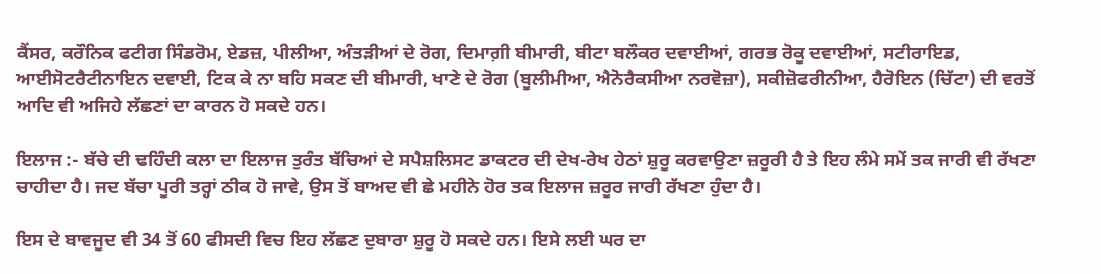ਕੈਂਸਰ, ਕਰੌਨਿਕ ਫਟੀਗ ਸਿੰਡਰੋਮ, ਏਡਜ਼, ਪੀਲੀਆ, ਅੰਤੜੀਆਂ ਦੇ ਰੋਗ, ਦਿਮਾਗ਼ੀ ਬੀਮਾਰੀ, ਬੀਟਾ ਬਲੌਕਰ ਦਵਾਈਆਂ, ਗਰਭ ਰੋਕੂ ਦਵਾਈਆਂ, ਸਟੀਰਾਇਡ, ਆਈਸੋਟਰੈਟੀਨਾਇਨ ਦਵਾਈ, ਟਿਕ ਕੇ ਨਾ ਬਹਿ ਸਕਣ ਦੀ ਬੀਮਾਰੀ, ਖਾਣੇ ਦੇ ਰੋਗ (ਬੂਲੀਮੀਆ, ਐਨੋਰੈਕਸੀਆ ਨਰਵੋਜ਼ਾ), ਸਕੀਜ਼ੋਫਰੀਨੀਆ, ਹੈਰੋਇਨ (ਚਿੱਟਾ) ਦੀ ਵਰਤੋਂ ਆਦਿ ਵੀ ਅਜਿਹੇ ਲੱਛਣਾਂ ਦਾ ਕਾਰਨ ਹੋ ਸਕਦੇ ਹਨ।

ਇਲਾਜ :- ਬੱਚੇ ਦੀ ਢਹਿੰਦੀ ਕਲਾ ਦਾ ਇਲਾਜ ਤੁਰੰਤ ਬੱਚਿਆਂ ਦੇ ਸਪੈਸ਼ਲਿਸਟ ਡਾਕਟਰ ਦੀ ਦੇਖ-ਰੇਖ ਹੇਠਾਂ ਸ਼ੁਰੂ ਕਰਵਾਉਣਾ ਜ਼ਰੂਰੀ ਹੈ ਤੇ ਇਹ ਲੰਮੇ ਸਮੇਂ ਤਕ ਜਾਰੀ ਵੀ ਰੱਖਣਾ ਚਾਹੀਦਾ ਹੈ। ਜਦ ਬੱਚਾ ਪੂਰੀ ਤਰ੍ਹਾਂ ਠੀਕ ਹੋ ਜਾਵੇ, ਉਸ ਤੋਂ ਬਾਅਦ ਵੀ ਛੇ ਮਹੀਨੇ ਹੋਰ ਤਕ ਇਲਾਜ ਜ਼ਰੂਰ ਜਾਰੀ ਰੱਖਣਾ ਹੁੰਦਾ ਹੈ।

ਇਸ ਦੇ ਬਾਵਜੂਦ ਵੀ 34 ਤੋਂ 60 ਫੀਸਦੀ ਵਿਚ ਇਹ ਲੱਛਣ ਦੁਬਾਰਾ ਸ਼ੁਰੂ ਹੋ ਸਕਦੇ ਹਨ। ਇਸੇ ਲਈ ਘਰ ਦਾ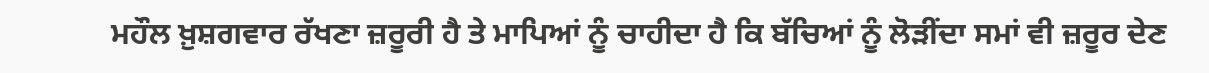ਮਹੌਲ ਖ਼ੁਸ਼ਗਵਾਰ ਰੱਖਣਾ ਜ਼ਰੂਰੀ ਹੈ ਤੇ ਮਾਪਿਆਂ ਨੂੰ ਚਾਹੀਦਾ ਹੈ ਕਿ ਬੱਚਿਆਂ ਨੂੰ ਲੋੜੀਂਦਾ ਸਮਾਂ ਵੀ ਜ਼ਰੂਰ ਦੇਣ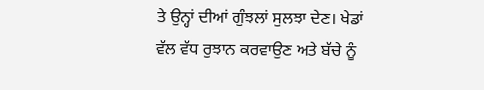ਤੇ ਉਨ੍ਹਾਂ ਦੀਆਂ ਗੁੰਝਲਾਂ ਸੁਲਝਾ ਦੇਣ। ਖੇਡਾਂ ਵੱਲ ਵੱਧ ਰੁਝਾਨ ਕਰਵਾਉਣ ਅਤੇ ਬੱਚੇ ਨੂੰ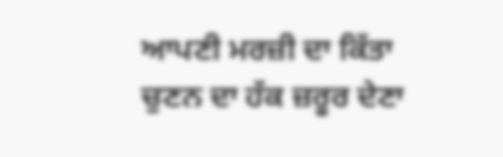ਆਪਣੀ ਮਰਜ਼ੀ ਦਾ ਕਿੱਤਾ ਚੁਣਨ ਦਾ ਹੱਕ ਜ਼ਰੂਰ ਦੇਣਾ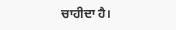ਚਾਹੀਦਾ ਹੈ।